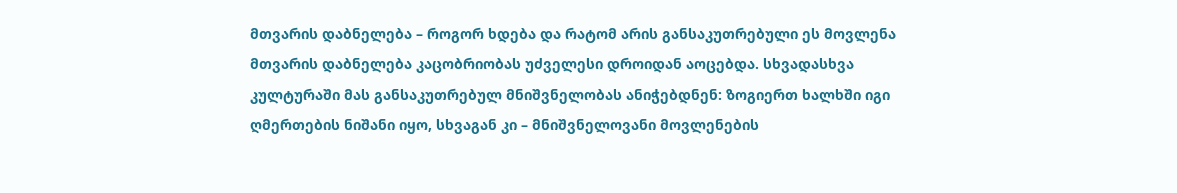მთვარის დაბნელება – როგორ ხდება და რატომ არის განსაკუთრებული ეს მოვლენა
მთვარის დაბნელება კაცობრიობას უძველესი დროიდან აოცებდა. სხვადასხვა კულტურაში მას განსაკუთრებულ მნიშვნელობას ანიჭებდნენ: ზოგიერთ ხალხში იგი ღმერთების ნიშანი იყო, სხვაგან კი – მნიშვნელოვანი მოვლენების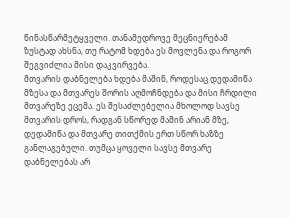წინასწარმეტყველი. თანამედროვე მეცნიერებამ ზუსტად ახსნა, თუ რატომ ხდება ეს მოვლენა და როგორ შეგვიძლია მისი დაკვირვება.
მთვარის დაბნელება ხდება მაშინ, როდესაც დედამიწა მზესა და მთვარეს შორის აღმოჩნდება და მისი ჩრდილი მთვარეზე ეცემა. ეს შესაძლებელია მხოლოდ სავსე მთვარის დროს, რადგან სწორედ მაშინ არიან მზე, დედამიწა და მთვარე თითქმის ერთ სწორ ხაზზე განლაგებული. თუმცა ყოველი სავსე მთვარე დაბნელებას არ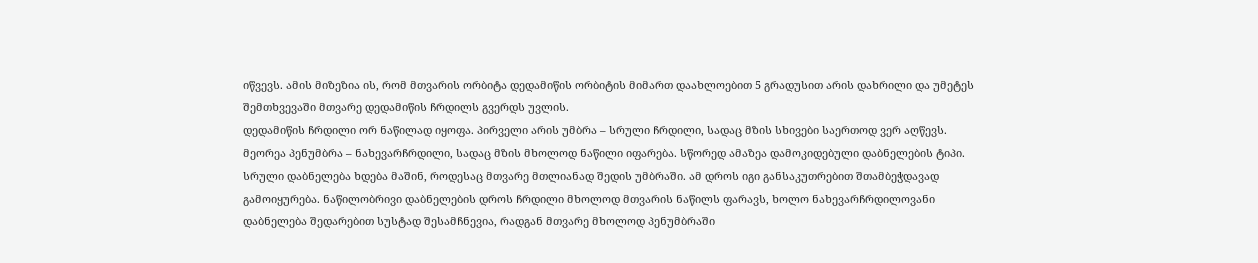იწვევს. ამის მიზეზია ის, რომ მთვარის ორბიტა დედამიწის ორბიტის მიმართ დაახლოებით 5 გრადუსით არის დახრილი და უმეტეს შემთხვევაში მთვარე დედამიწის ჩრდილს გვერდს უვლის.
დედამიწის ჩრდილი ორ ნაწილად იყოფა. პირველი არის უმბრა – სრული ჩრდილი, სადაც მზის სხივები საერთოდ ვერ აღწევს. მეორეა პენუმბრა – ნახევარჩრდილი, სადაც მზის მხოლოდ ნაწილი იფარება. სწორედ ამაზეა დამოკიდებული დაბნელების ტიპი.
სრული დაბნელება ხდება მაშინ, როდესაც მთვარე მთლიანად შედის უმბრაში. ამ დროს იგი განსაკუთრებით შთამბეჭდავად გამოიყურება. ნაწილობრივი დაბნელების დროს ჩრდილი მხოლოდ მთვარის ნაწილს ფარავს, ხოლო ნახევარჩრდილოვანი დაბნელება შედარებით სუსტად შესამჩნევია, რადგან მთვარე მხოლოდ პენუმბრაში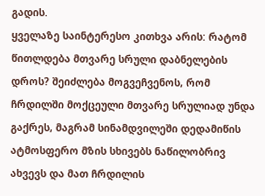გადის.
ყველაზე საინტერესო კითხვა არის: რატომ წითლდება მთვარე სრული დაბნელების დროს? შეიძლება მოგვეჩვენოს, რომ ჩრდილში მოქცეული მთვარე სრულიად უნდა გაქრეს, მაგრამ სინამდვილეში დედამიწის ატმოსფერო მზის სხივებს ნაწილობრივ ახვევს და მათ ჩრდილის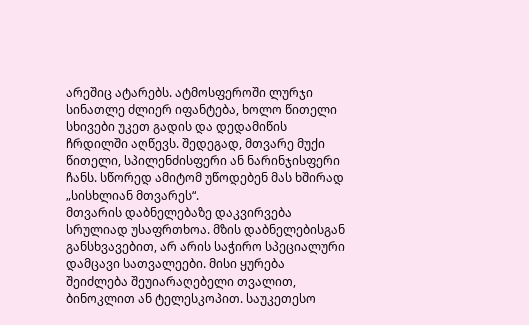არეშიც ატარებს. ატმოსფეროში ლურჯი სინათლე ძლიერ იფანტება, ხოლო წითელი სხივები უკეთ გადის და დედამიწის ჩრდილში აღწევს. შედეგად, მთვარე მუქი წითელი, სპილენძისფერი ან ნარინჯისფერი ჩანს. სწორედ ამიტომ უწოდებენ მას ხშირად „სისხლიან მთვარეს“.
მთვარის დაბნელებაზე დაკვირვება სრულიად უსაფრთხოა. მზის დაბნელებისგან განსხვავებით, არ არის საჭირო სპეციალური დამცავი სათვალეები. მისი ყურება შეიძლება შეუიარაღებელი თვალით, ბინოკლით ან ტელესკოპით. საუკეთესო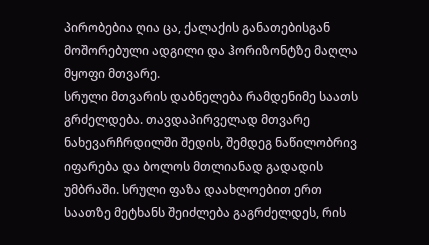პირობებია ღია ცა, ქალაქის განათებისგან მოშორებული ადგილი და ჰორიზონტზე მაღლა მყოფი მთვარე.
სრული მთვარის დაბნელება რამდენიმე საათს გრძელდება. თავდაპირველად მთვარე ნახევარჩრდილში შედის, შემდეგ ნაწილობრივ იფარება და ბოლოს მთლიანად გადადის უმბრაში. სრული ფაზა დაახლოებით ერთ საათზე მეტხანს შეიძლება გაგრძელდეს, რის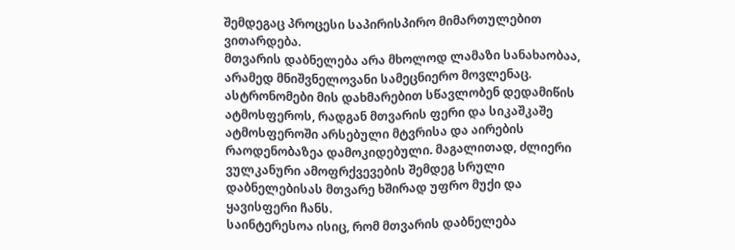შემდეგაც პროცესი საპირისპირო მიმართულებით ვითარდება.
მთვარის დაბნელება არა მხოლოდ ლამაზი სანახაობაა, არამედ მნიშვნელოვანი სამეცნიერო მოვლენაც. ასტრონომები მის დახმარებით სწავლობენ დედამიწის ატმოსფეროს, რადგან მთვარის ფერი და სიკაშკაშე ატმოსფეროში არსებული მტვრისა და აირების რაოდენობაზეა დამოკიდებული. მაგალითად, ძლიერი ვულკანური ამოფრქვევების შემდეგ სრული დაბნელებისას მთვარე ხშირად უფრო მუქი და ყავისფერი ჩანს.
საინტერესოა ისიც, რომ მთვარის დაბნელება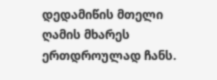დედამიწის მთელი ღამის მხარეს ერთდროულად ჩანს.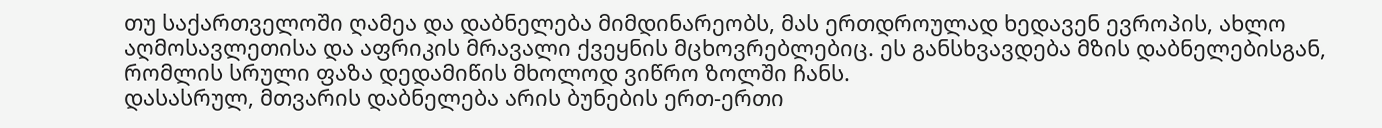თუ საქართველოში ღამეა და დაბნელება მიმდინარეობს, მას ერთდროულად ხედავენ ევროპის, ახლო აღმოსავლეთისა და აფრიკის მრავალი ქვეყნის მცხოვრებლებიც. ეს განსხვავდება მზის დაბნელებისგან, რომლის სრული ფაზა დედამიწის მხოლოდ ვიწრო ზოლში ჩანს.
დასასრულ, მთვარის დაბნელება არის ბუნების ერთ-ერთი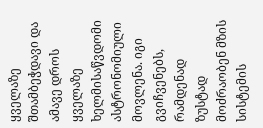ყველაზე შთამბეჭდავი და ამავე დროს ყველაზე ხელმისაწვდომი ასტრონომიული მოვლენა. იგი გვიჩვენებს, რამდენად ზუსტად მოძრაობენ მზის სისტემის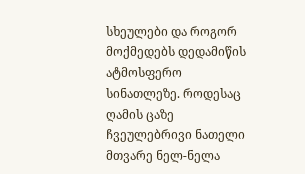სხეულები და როგორ მოქმედებს დედამიწის ატმოსფერო სინათლეზე. როდესაც ღამის ცაზე ჩვეულებრივი ნათელი მთვარე ნელ-ნელა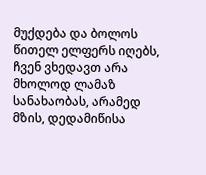მუქდება და ბოლოს წითელ ელფერს იღებს, ჩვენ ვხედავთ არა მხოლოდ ლამაზ სანახაობას, არამედ მზის, დედამიწისა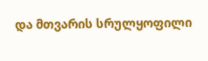და მთვარის სრულყოფილი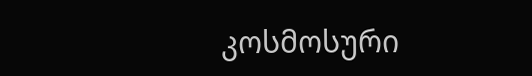კოსმოსური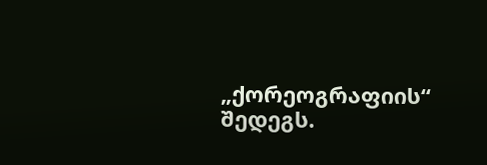„ქორეოგრაფიის“ შედეგს.